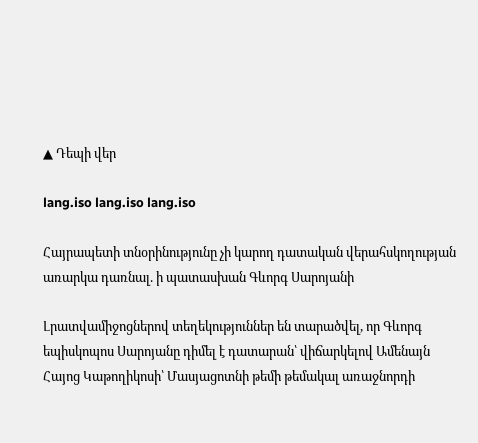▲ Դեպի վեր

lang.iso lang.iso lang.iso

Հայրապետի տնօրինությունը չի կարող դատական վերահսկողության առարկա դառնալ. ի պատասխան Գևորգ Սարոյանի

Լրատվամիջոցներով տեղեկություններ են տարածվել, որ Գևորգ եպիսկոպոս Սարոյանը դիմել է դատարան՝ վիճարկելով Ամենայն Հայոց Կաթողիկոսի՝ Մասյացոտնի թեմի թեմակալ առաջնորդի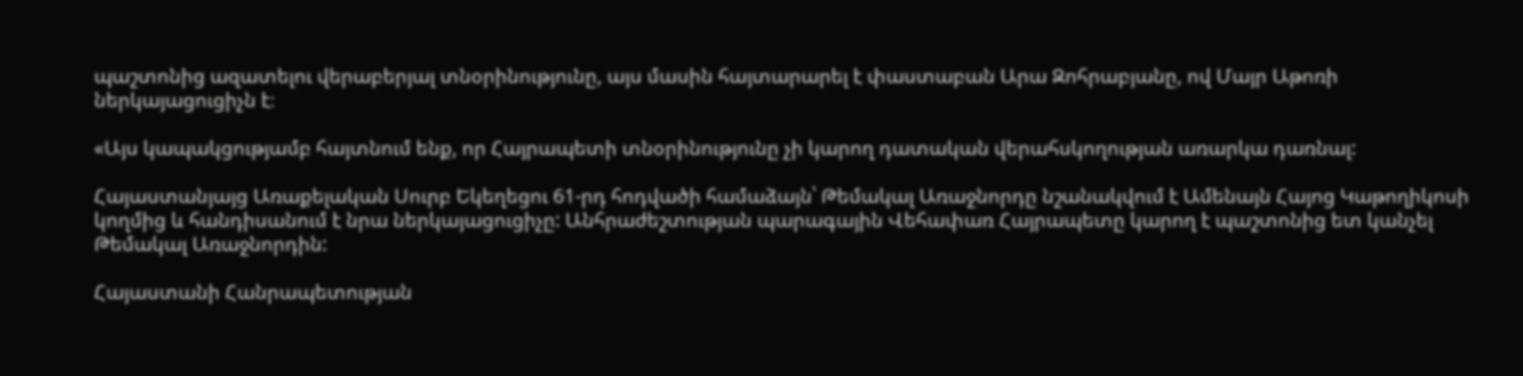պաշտոնից ազատելու վերաբերյալ տնօրինությունը, այս մասին հայտարարել է փաստաբան Արա Զոհրաբյանը, ով Մայր Աթոռի ներկայացուցիչն է։

«Այս կապակցությամբ հայտնում ենք, որ Հայրապետի տնօրինությունը չի կարող դատական վերահսկողության առարկա դառնալ:

Հայաստանյայց Առաքելական Սուրբ Եկեղեցու 61-րդ հոդվածի համաձայն՝ Թեմակալ Առաջնորդը նշանակվում է Ամենայն Հայոց Կաթողիկոսի կողմից և հանդիսանում է նրա ներկայացուցիչը: Անհրաժեշտության պարագային Վեհափառ Հայրապետը կարող է պաշտոնից ետ կանչել Թեմակալ Առաջնորդին:

Հայաստանի Հանրապետության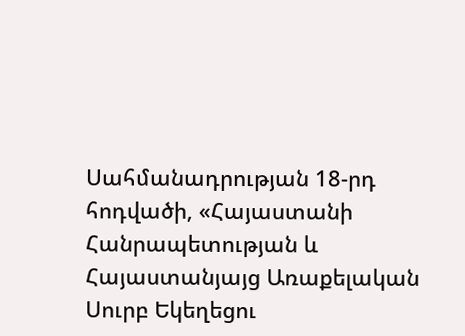Սահմանադրության 18-րդ հոդվածի, «Հայաստանի Հանրապետության և Հայաստանյայց Առաքելական Սուրբ Եկեղեցու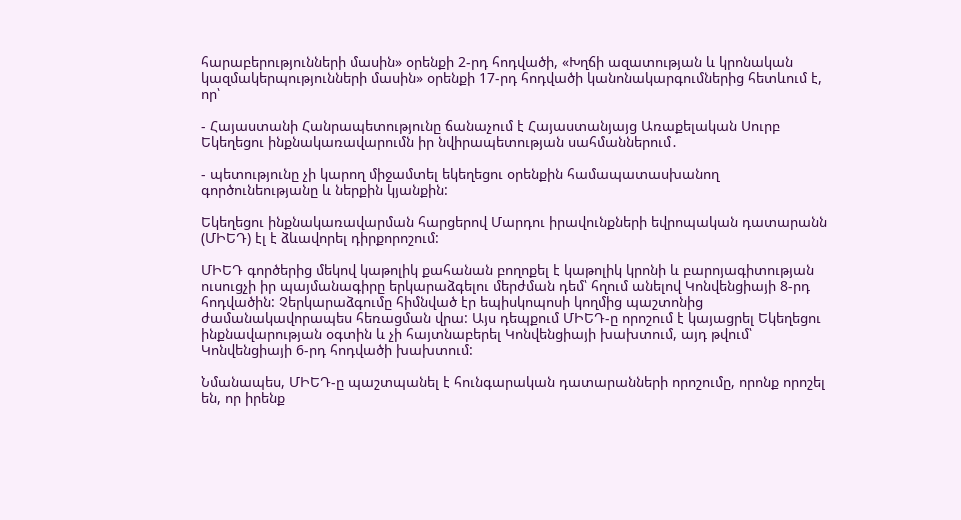հարաբերությունների մասին» օրենքի 2-րդ հոդվածի, «Խղճի ազատության և կրոնական կազմակերպությունների մասին» օրենքի 17-րդ հոդվածի կանոնակարգումներից հետևում է, որ՝

- Հայաստանի Հանրապետությունը ճանաչում է Հայաստանյայց Առաքելական Սուրբ Եկեղեցու ինքնակառավարումն իր նվիրապետության սահմաններում․

- պետությունը չի կարող միջամտել եկեղեցու օրենքին համապատասխանող գործունեությանը և ներքին կյանքին:

Եկեղեցու ինքնակառավարման հարցերով Մարդու իրավունքների եվրոպական դատարանն (ՄԻԵԴ) էլ է ձևավորել դիրքորոշում:

ՄԻԵԴ գործերից մեկով կաթոլիկ քահանան բողոքել է կաթոլիկ կրոնի և բարոյագիտության ուսուցչի իր պայմանագիրը երկարաձգելու մերժման դեմ՝ հղում անելով Կոնվենցիայի 8-րդ հոդվածին: Չերկարաձգումը հիմնված էր եպիսկոպոսի կողմից պաշտոնից ժամանակավորապես հեռացման վրա: Այս դեպքում ՄԻԵԴ-ը որոշում է կայացրել Եկեղեցու ինքնավարության օգտին և չի հայտնաբերել Կոնվենցիայի խախտում, այդ թվում՝ Կոնվենցիայի 6-րդ հոդվածի խախտում:

Նմանապես, ՄԻԵԴ-ը պաշտպանել է հունգարական դատարանների որոշումը, որոնք որոշել են, որ իրենք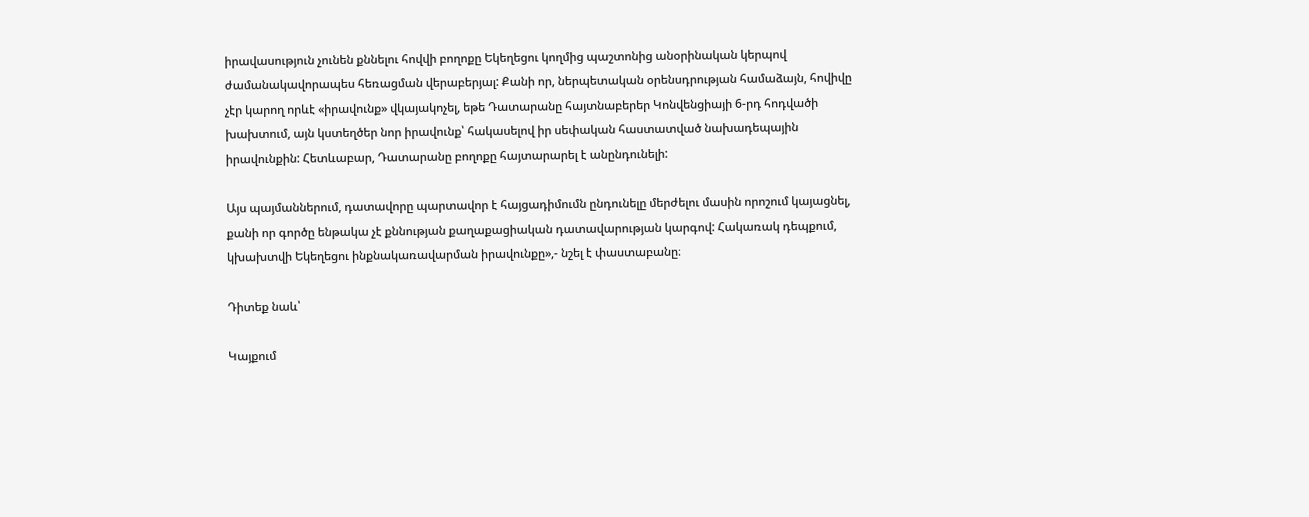իրավասություն չունեն քննելու հովվի բողոքը Եկեղեցու կողմից պաշտոնից անօրինական կերպով ժամանակավորապես հեռացման վերաբերյալ: Քանի որ, ներպետական օրենսդրության համաձայն, հովիվը չէր կարող որևէ «իրավունք» վկայակոչել, եթե Դատարանը հայտնաբերեր Կոնվենցիայի 6-րդ հոդվածի խախտում, այն կստեղծեր նոր իրավունք՝ հակասելով իր սեփական հաստատված նախադեպային իրավունքին: Հետևաբար, Դատարանը բողոքը հայտարարել է անընդունելի:

Այս պայմաններում, դատավորը պարտավոր է հայցադիմումն ընդունելը մերժելու մասին որոշում կայացնել, քանի որ գործը ենթակա չէ քննության քաղաքացիական դատավարության կարգով: Հակառակ դեպքում, կխախտվի Եկեղեցու ինքնակառավարման իրավունքը»,- նշել է փաստաբանը։

Դիտեք նաև՝

Կայքում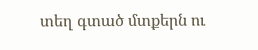տեղ գտած մտքերն ու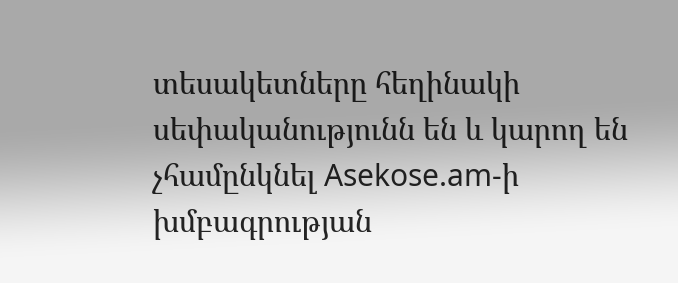տեսակետները հեղինակի սեփականությունն են և կարող են չհամընկնել Asekose.am-ի խմբագրության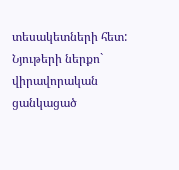տեսակետների հետ: Նյութերի ներքո` վիրավորական ցանկացած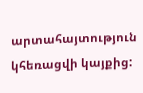արտահայտություն կհեռացվի կայքից: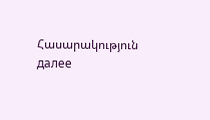Հասարակություն далее